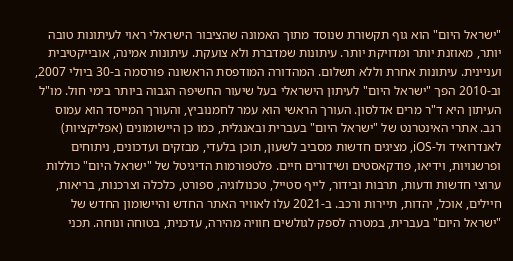"ישראל היום" הוא גוף תקשורת שנוסד מתוך האמונה שהציבור הישראלי ראוי לעיתונות טובה יותר, מאוזנת יותר ומדויקת יותר. עיתונות שמדברת ולא צועקת. עיתונות אמינה, אובייקטיבית ועניינית. עיתונות אחרת וללא תשלום. המהדורה המודפסת הראשונה פורסמה ב-30 ביולי 2007, וב-2010 הפך "ישראל היום" לעיתון הישראלי בעל שיעור החשיפה הגבוה ביותר בימי חול. מו"ל העיתון היא ד"ר מרים אדלסון. העורך הראשי הוא עמר לחמנוביץ, והעורך המייסד הוא עמוס רגב. אתרי האינטרנט של "ישראל היום" בעברית ובאנגלית, כמו כן היישומונים (אפליקציות) לאנדרואיד ול-iOS, מציגים חדשות מסביב לשעון, תוכן בלעדי, מבזקים ועדכונים, ניתוחים ופרשנויות, וידיאו, פודקאסטים ושידורים חיים. פלטפורמות הדיגיטל של "ישראל היום" כוללות ערוצי חדשות ודעות, תרבות ובידור, לייף סטייל, טכנולוגיה, ספורט, כלכלה וצרכנות, בריאות, חיילים, אוכל, יהדות, תיירות ורכב. ב-2021 עלו לאוויר האתר החדש והיישומון החדש של "ישראל היום" בעברית, במטרה לספק לגולשים חוויה מהירה, עדכנית, בטוחה ונוחה. תכני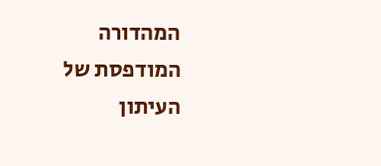המהדורה המודפסת של העיתון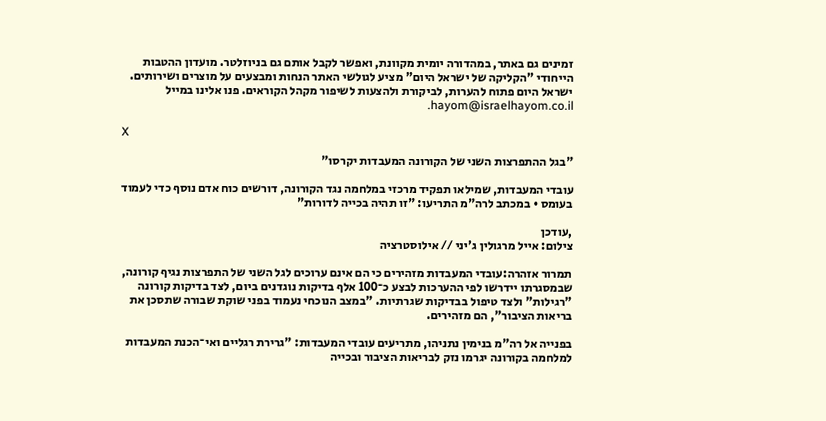זמינים גם באתר, במהדורה יומית מקוונת, ואפשר לקבל אותם גם בניוזלטר. מועדון ההטבות הייחודי "הקליקה של ישראל היום" מציע לגולשי האתר הנחות ומבצעים על מוצרים ושירותים. ישראל היום פתוח להערות, לביקורת ולהצעות לשיפור מקהל הקוראים. פנו אלינו במייל hayom@israelhayom.co.il.

X

"בגל ההתפרצות השני של הקורונה המעבדות יקרסו"

עובדי המעבדות, שמילאו תפקיד מרכזי במלחמה נגד הקורונה, דורשים כוח אדם נוסף כדי לעמוד בעומס • במכתב לרה"מ התריעו: "זו תהיה בכייה לדורות"

,עודכן
צילום: אייל מרגולין ג'יני // אילוסטרציה

תמרור אזהרה:עובדי המעבדות מזהירים כי הם אינם ערוכים לגל השני של התפרצות נגיף קורונה, שבמסגרתו יידרשו לפי ההערכות לבצע כ־100 אלף בדיקות נוגדנים ביום, לצד בדיקות קורונה "רגילות" ולצד טיפול בבדיקות שגרתיות. "במצב הנוכחי נעמוד בפני שוקת שבורה שתסכן את בריאות הציבור", הם מזהירים.

בפנייה אל רה"מ בנימין נתניהו, מתריעים עובדי המעבדות: "גרירת רגליים ואי־הכנת המעבדות למלחמה בקורונה יגרמו נזק לבריאות הציבור ובכייה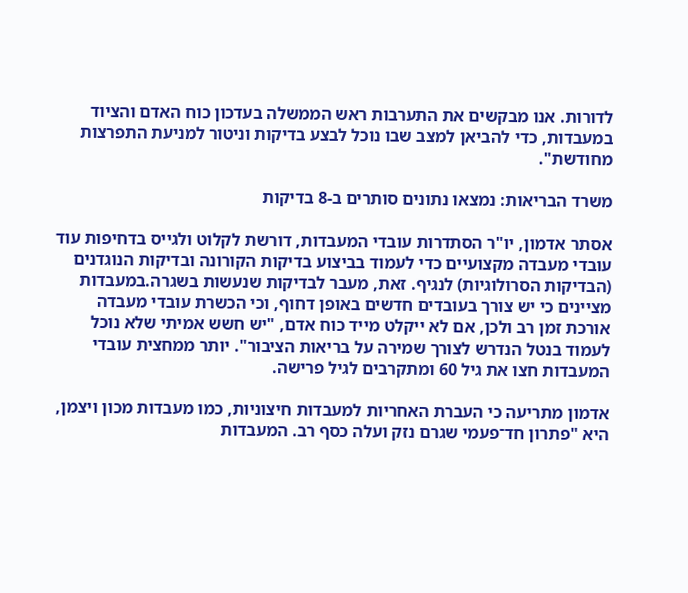לדורות. אנו מבקשים את התערבות ראש הממשלה בעדכון כוח האדם והציוד במעבדות, כדי להביאן למצב שבו נוכל לבצע בדיקות וניטור למניעת התפרצות מחודשת".

משרד הבריאות: נמצאו נתונים סותרים ב-8 בדיקות

אסתר אדמון, יו"ר הסתדרות עובדי המעבדות, דורשת לקלוט ולגייס בדחיפות עוד עובדי מעבדה מקצועיים כדי לעמוד בביצוע בדיקות הקורונה ובדיקות הנוגדנים (הבדיקות הסרולוגיות) לנגיף. זאת, מעבר לבדיקות שנעשות בשגרה.במעבדות מציינים כי יש צורך בעובדים חדשים באופן דחוף, וכי הכשרת עובדי מעבדה אורכת זמן רב ולכן, אם לא ייקלט מייד כוח אדם, "יש חשש אמיתי שלא נוכל לעמוד בנטל הנדרש לצורך שמירה על בריאות הציבור". יותר ממחצית עובדי המעבדות חצו את גיל 60 ומתקרבים לגיל פרישה.

אדמון מתריעה כי העברת האחריות למעבדות חיצוניות, כמו מעבדות מכון ויצמן, היא "פתרון חד־פעמי שגרם נזק ועלה כסף רב. המעבדות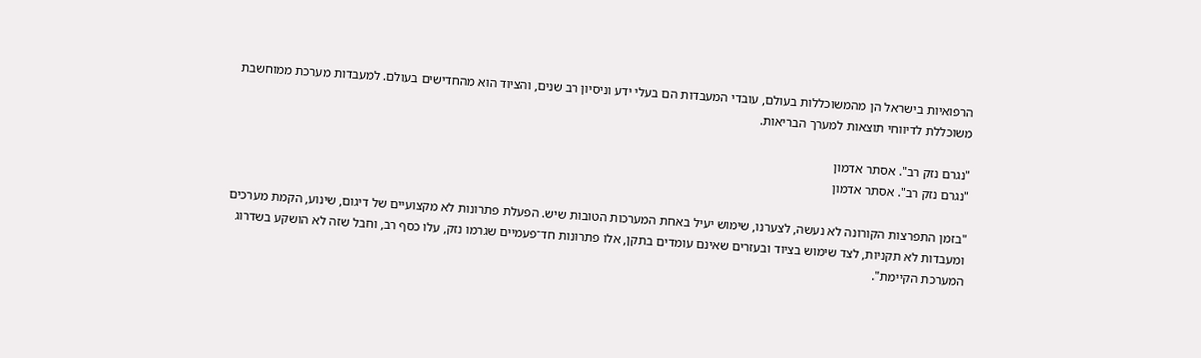הרפואיות בישראל הן מהמשוכללות בעולם, עובדי המעבדות הם בעלי ידע וניסיון רב שנים, והציוד הוא מהחדישים בעולם. למעבדות מערכת ממוחשבת משוכללת לדיווחי תוצאות למערך הבריאות.

"נגרם נזק רב". אסתר אדמון
"נגרם נזק רב". אסתר אדמון

"בזמן התפרצות הקורונה לא נעשה, לצערנו, שימוש יעיל באחת המערכות הטובות שיש. הפעלת פתרונות לא מקצועיים של דיגום, שינוע, הקמת מערכים ומעבדות לא תקניות, לצד שימוש בציוד ובעזרים שאינם עומדים בתקן, אלו פתרונות חד־פעמיים שגרמו נזק, עלו כסף רב, וחבל שזה לא הושקע בשדרוג המערכת הקיימת".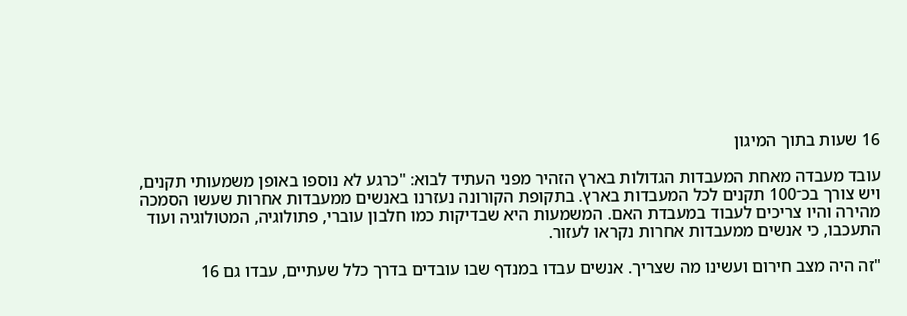16 שעות בתוך המיגון

עובד מעבדה מאחת המעבדות הגדולות בארץ הזהיר מפני העתיד לבוא: "כרגע לא נוספו באופן משמעותי תקנים, ויש צורך בכ־100 תקנים לכל המעבדות בארץ. בתקופת הקורונה נעזרנו באנשים ממעבדות אחרות שעשו הסמכה מהירה והיו צריכים לעבוד במעבדת האם. המשמעות היא שבדיקות כמו חלבון עוברי, פתולוגיה, המטולוגיה ועוד התעכבו, כי אנשים ממעבדות אחרות נקראו לעזור.

"זה היה מצב חירום ועשינו מה שצריך. אנשים עבדו במנדף שבו עובדים בדרך כלל שעתיים, עבדו גם 16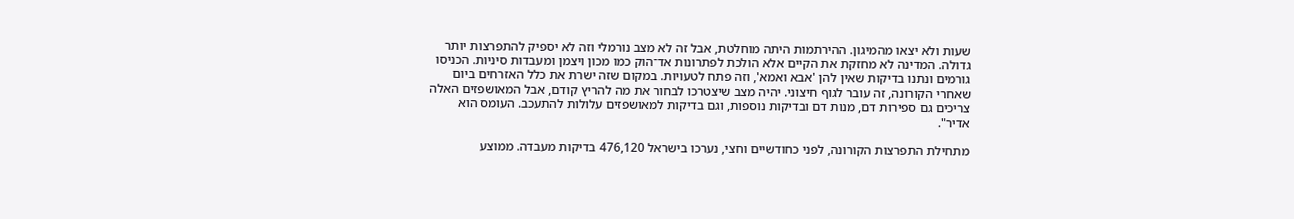שעות ולא יצאו מהמיגון. ההירתמות היתה מוחלטת, אבל זה לא מצב נורמלי וזה לא יספיק להתפרצות יותר גדולה. המדינה לא מחזקת את הקיים אלא הולכת לפתרונות אד־הוק כמו מכון ויצמן ומעבדות סיניות. הכניסו גורמים ונתנו בדיקות שאין להן 'אבא ואמא', וזה פתח לטעויות. במקום שזה ישרת את כלל האזרחים ביום שאחרי הקורונה, זה עובר לגוף חיצוני. יהיה מצב שיצטרכו לבחור את מה להריץ קודם, אבל המאושפזים האלה צריכים גם ספירות דם, מנות דם ובדיקות נוספות, וגם בדיקות למאושפזים עלולות להתעכב. העומס הוא אדיר".

מתחילת התפרצות הקורונה, לפני כחודשיים וחצי, נערכו בישראל 476,120 בדיקות מעבדה. ממוצע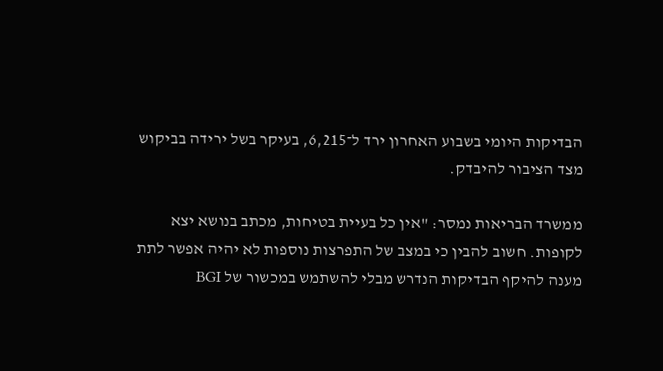הבדיקות היומי בשבוע האחרון ירד ל־6,215, בעיקר בשל ירידה בביקוש מצד הציבור להיבדק.

ממשרד הבריאות נמסר: "אין כל בעיית בטיחות, מכתב בנושא יצא לקופות. חשוב להבין כי במצב של התפרצות נוספות לא יהיה אפשר לתת מענה להיקף הבדיקות הנדרש מבלי להשתמש במכשור של BGI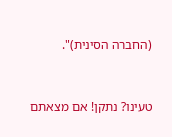(החברה הסינית)".



טעינו? נתקן! אם מצאתם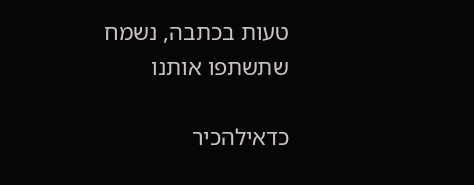טעות בכתבה, נשמח שתשתפו אותנו

כדאילהכיר